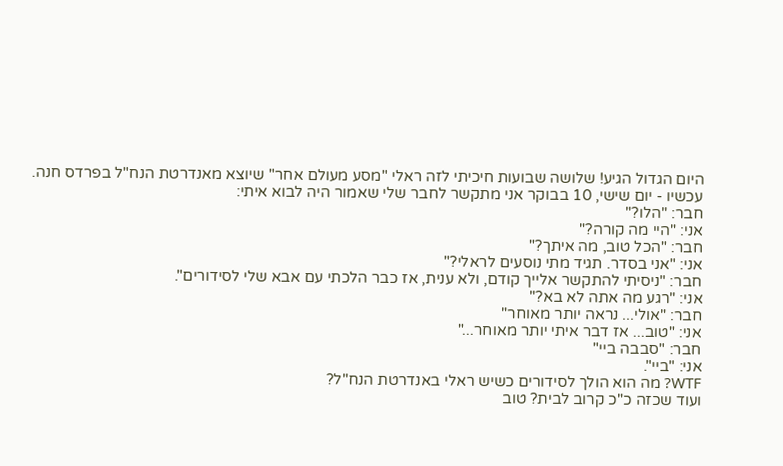היום הגדול הגיע! שלושה שבועות חיכיתי לזה ראלי "מסע מעולם אחר" שיוצא מאנדרטת הנח"ל בפרדס חנה.
עכשיו - יום שישי, 10 בבוקר אני מתקשר לחבר שלי שאמור היה לבוא איתי:
חבר: "הלו?"
אני: "היי מה קורה?"
חבר: "הכל טוב, מה איתך?"
אני: "אני בסדר. תגיד מתי נוסעים לראלי?"
חבר: "ניסיתי להתקשר אלייך קודם, ולא ענית, אז כבר הלכתי עם אבא שלי לסידורים".
אני: "רגע מה אתה לא בא?"
חבר: "אולי... נראה יותר מאוחר"
אני: "טוב... אז דבר איתי יותר מאוחר..."
חבר: "סבבה ביי"
אני: "ביי".
WTF? מה הוא הולך לסידורים כשיש ראלי באנדרטת הנח"ל?
ועוד שכזה כ"כ קרוב לבית? טוב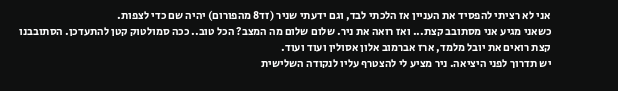אני לא רציתי להפסיד את העניין אז הלכתי לבד, וגם ידעתי שניר (זד8 מהפורום) יהיה שם כדי לצפות.
כשאני מגיע אני מסתובב קצת... ואז רואה את ניר. שלום שלום מה המצב? הכל טוב.. ככה סמולטוק קטן להתעדכן. הסתובבנו קצת רואים את יובל מלמד, ארז אברמוב אלון אסולין ועוד ועוד.
יש תדרוך לפני היציאה. ניר מציע לי להצטרף עליו לנקודה השלישית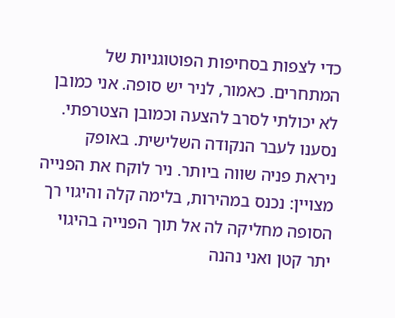כדי לצפות בסחיפות הפוטוגניות של המתחרים. כאמור, לניר יש סופה. אני כמובן לא יכולתי לסרב להצעה וכמובן הצטרפתי.
נסענו לעבר הנקודה השלישית. באופק ניראת פניה שווה ביותר. ניר לוקח את הפנייה מצויין: נכנס במהירות, בלימה קלה והיגוי רך הסופה מחליקה לה אל תוך הפנייה בהיגוי יתר קטן ואני נהנה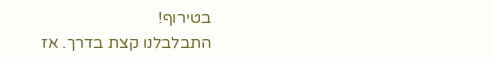בטירוף!
התבלבלנו קצת בדרך. אז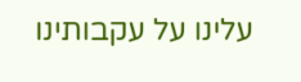עלינו על עקבותינו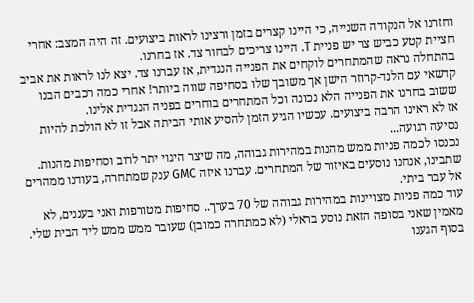וחזרנו אל הנקודה השנייה, כי היינו קצרים בזמן ורצינו לראות ביצועים. זה היה המצב: אחרי חציית קטע כביש צר יש פניית T. היינו צריכים לבחור צד. אז בחרנו.
בהתחלה נראה שהמתחרים לוקחים את הפנייה הנגדית, אז עברנו צד. יצא לנו לראות את אביב קדשאי עם הלנד-קרוזר הישן אך משובך שלו בסחיפה שווה ביותר! אחרי כמה רכבים הבנו ששוב בחרנו את הפנייה הלא נכונה וכל המתחרים בוחרים בפניה הנגדית אלינו.
אז לא ראינו הרבה ביצועים. עכשיו הגיע הזמן להסיע אותי הביתה אבל זו לא הולכת להיות נסיעה רגועה...
נכנסו לכמה פניות ממש מהנות במהירות גבוהה, מה שיצר היגוי יתר לרוב וסחיפות מהנות. שתבינו, אנחנו נוסעים באיזור של המתחרים. עברנו איזה GMC ענק שמתחרה, בעודנו ממהרים אל עבר ביתי.
עוד כמה פניות מצויינות במהירות גבוהה של 70 בערך.. סחיפות מטורפות ואני בעננים, לא מאמין שאני בסופה הזאת נוסע בראלי (לא כמתחרה כמובן) שעובר ממש ממש ליד הבית שלי.
בסוף הגענו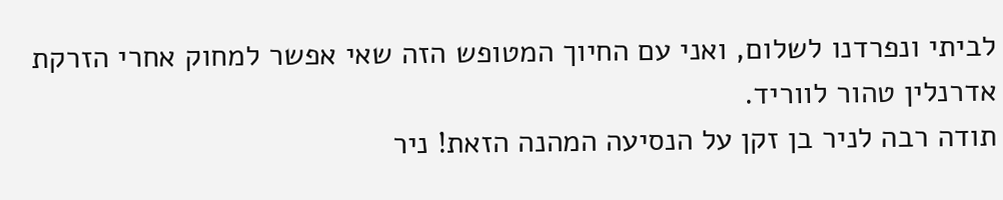לביתי ונפרדנו לשלום, ואני עם החיוך המטופש הזה שאי אפשר למחוק אחרי הזרקת אדרנלין טהור לווריד.
תודה רבה לניר בן זקן על הנסיעה המהנה הזאת! ניר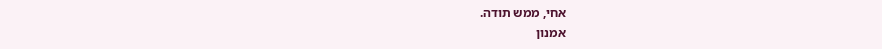אחי, ממש תודה.
אמנון